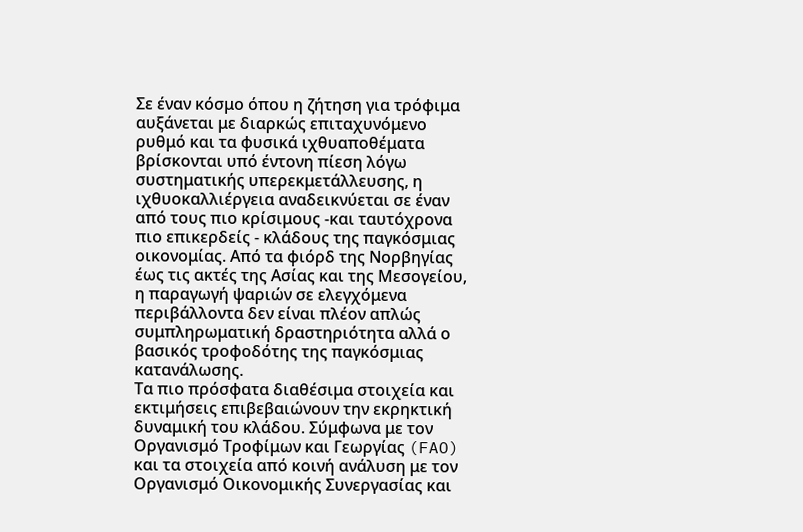Σε έναν κόσμο όπου η ζήτηση για τρόφιμα αυξάνεται με διαρκώς επιταχυνόμενο ρυθμό και τα φυσικά ιχθυαποθέματα βρίσκονται υπό έντονη πίεση λόγω συστηματικής υπερεκμετάλλευσης, η ιχθυοκαλλιέργεια αναδεικνύεται σε έναν από τους πιο κρίσιμους -και ταυτόχρονα πιο επικερδείς - κλάδους της παγκόσμιας οικονομίας. Από τα φιόρδ της Νορβηγίας έως τις ακτές της Ασίας και της Μεσογείου, η παραγωγή ψαριών σε ελεγχόμενα περιβάλλοντα δεν είναι πλέον απλώς συμπληρωματική δραστηριότητα αλλά ο βασικός τροφοδότης της παγκόσμιας κατανάλωσης.
Τα πιο πρόσφατα διαθέσιμα στοιχεία και εκτιμήσεις επιβεβαιώνουν την εκρηκτική δυναμική του κλάδου. Σύμφωνα με τον Οργανισμό Τροφίμων και Γεωργίας (FAO) και τα στοιχεία από κοινή ανάλυση με τον Οργανισμό Οικονομικής Συνεργασίας και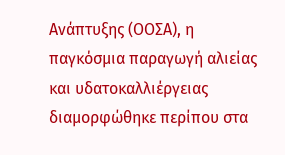Ανάπτυξης (ΟΟΣΑ), η παγκόσμια παραγωγή αλιείας και υδατοκαλλιέργειας διαμορφώθηκε περίπου στα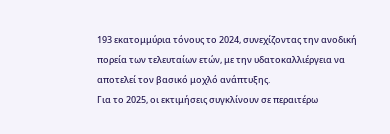193 εκατομμύρια τόνους το 2024, συνεχίζοντας την ανοδική πορεία των τελευταίων ετών, με την υδατοκαλλιέργεια να αποτελεί τον βασικό μοχλό ανάπτυξης.
Για το 2025, οι εκτιμήσεις συγκλίνουν σε περαιτέρω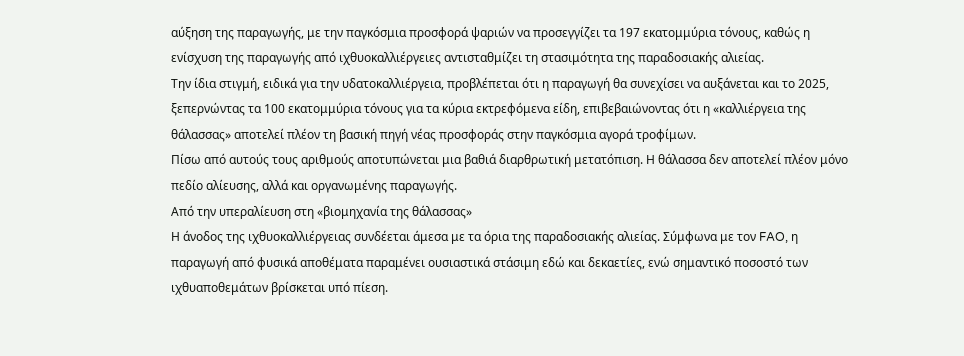αύξηση της παραγωγής, με την παγκόσμια προσφορά ψαριών να προσεγγίζει τα 197 εκατομμύρια τόνους, καθώς η ενίσχυση της παραγωγής από ιχθυοκαλλιέργειες αντισταθμίζει τη στασιμότητα της παραδοσιακής αλιείας.
Την ίδια στιγμή, ειδικά για την υδατοκαλλιέργεια, προβλέπεται ότι η παραγωγή θα συνεχίσει να αυξάνεται και το 2025, ξεπερνώντας τα 100 εκατομμύρια τόνους για τα κύρια εκτρεφόμενα είδη, επιβεβαιώνοντας ότι η «καλλιέργεια της θάλασσας» αποτελεί πλέον τη βασική πηγή νέας προσφοράς στην παγκόσμια αγορά τροφίμων.
Πίσω από αυτούς τους αριθμούς αποτυπώνεται μια βαθιά διαρθρωτική μετατόπιση. Η θάλασσα δεν αποτελεί πλέον μόνο πεδίο αλίευσης, αλλά και οργανωμένης παραγωγής.
Από την υπεραλίευση στη «βιομηχανία της θάλασσας»
Η άνοδος της ιχθυοκαλλιέργειας συνδέεται άμεσα με τα όρια της παραδοσιακής αλιείας. Σύμφωνα με τον FAO, η παραγωγή από φυσικά αποθέματα παραμένει ουσιαστικά στάσιμη εδώ και δεκαετίες, ενώ σημαντικό ποσοστό των ιχθυαποθεμάτων βρίσκεται υπό πίεση.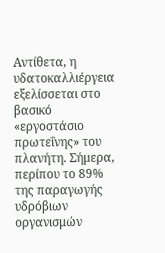Αντίθετα, η υδατοκαλλιέργεια εξελίσσεται στο βασικό «εργοστάσιο πρωτεΐνης» του πλανήτη. Σήμερα, περίπου το 89% της παραγωγής υδρόβιων οργανισμών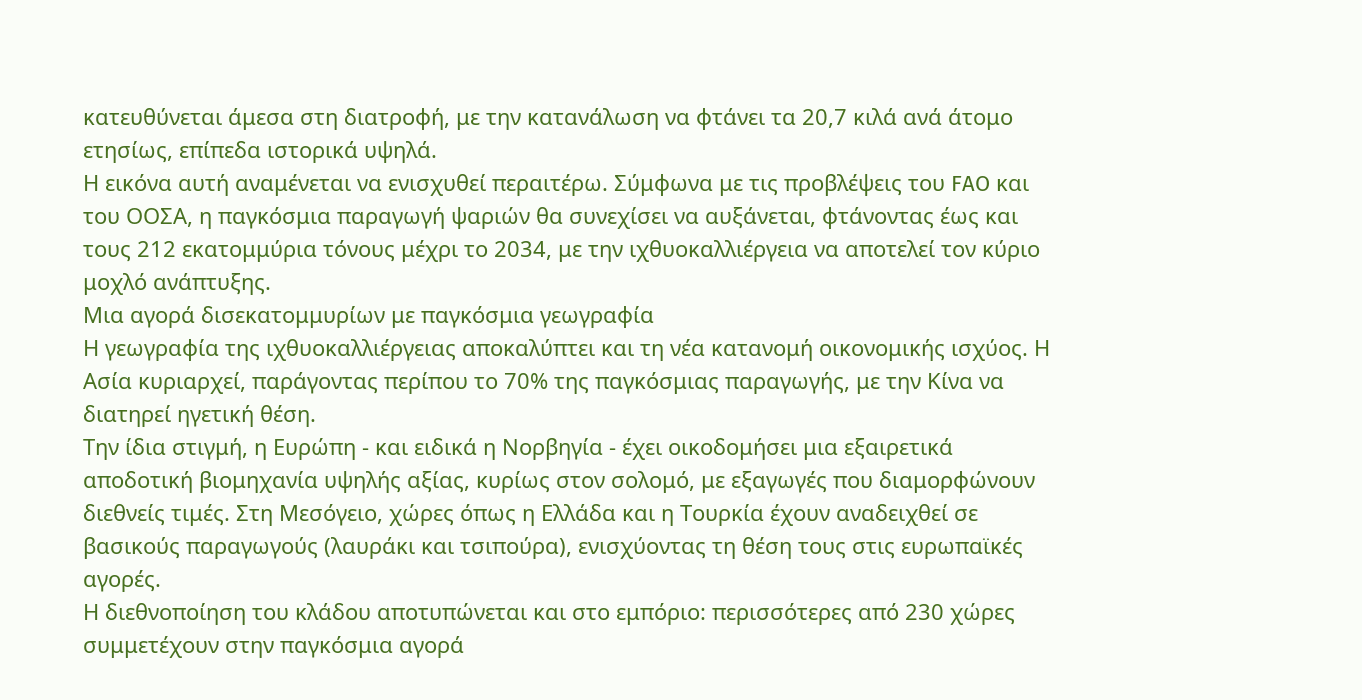κατευθύνεται άμεσα στη διατροφή, με την κατανάλωση να φτάνει τα 20,7 κιλά ανά άτομο ετησίως, επίπεδα ιστορικά υψηλά.
Η εικόνα αυτή αναμένεται να ενισχυθεί περαιτέρω. Σύμφωνα με τις προβλέψεις του FAO και του ΟΟΣΑ, η παγκόσμια παραγωγή ψαριών θα συνεχίσει να αυξάνεται, φτάνοντας έως και τους 212 εκατομμύρια τόνους μέχρι το 2034, με την ιχθυοκαλλιέργεια να αποτελεί τον κύριο μοχλό ανάπτυξης.
Μια αγορά δισεκατομμυρίων με παγκόσμια γεωγραφία
Η γεωγραφία της ιχθυοκαλλιέργειας αποκαλύπτει και τη νέα κατανομή οικονομικής ισχύος. Η Ασία κυριαρχεί, παράγοντας περίπου το 70% της παγκόσμιας παραγωγής, με την Κίνα να διατηρεί ηγετική θέση.
Την ίδια στιγμή, η Ευρώπη - και ειδικά η Νορβηγία - έχει οικοδομήσει μια εξαιρετικά αποδοτική βιομηχανία υψηλής αξίας, κυρίως στον σολομό, με εξαγωγές που διαμορφώνουν διεθνείς τιμές. Στη Μεσόγειο, χώρες όπως η Ελλάδα και η Τουρκία έχουν αναδειχθεί σε βασικούς παραγωγούς (λαυράκι και τσιπούρα), ενισχύοντας τη θέση τους στις ευρωπαϊκές αγορές.
Η διεθνοποίηση του κλάδου αποτυπώνεται και στο εμπόριο: περισσότερες από 230 χώρες συμμετέχουν στην παγκόσμια αγορά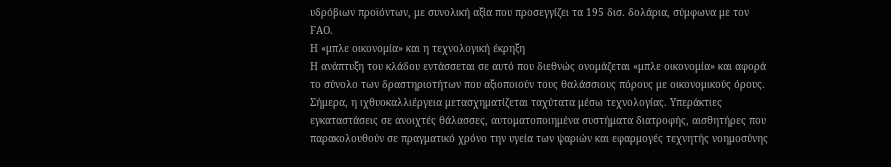υδρόβιων προϊόντων, με συνολική αξία που προσεγγίζει τα 195 δισ. δολάρια, σύμφωνα με τον FAO.
Η «μπλε οικονομία» και η τεχνολογική έκρηξη
Η ανάπτυξη του κλάδου εντάσσεται σε αυτό που διεθνώς ονομάζεται «μπλε οικονομία» και αφορά το σύνολο των δραστηριοτήτων που αξιοποιούν τους θαλάσσιους πόρους με οικονομικούς όρους.
Σήμερα, η ιχθυοκαλλιέργεια μετασχηματίζεται ταχύτατα μέσω τεχνολογίας. Υπεράκτιες εγκαταστάσεις σε ανοιχτές θάλασσες, αυτοματοποιημένα συστήματα διατροφής, αισθητήρες που παρακολουθούν σε πραγματικό χρόνο την υγεία των ψαριών και εφαρμογές τεχνητής νοημοσύνης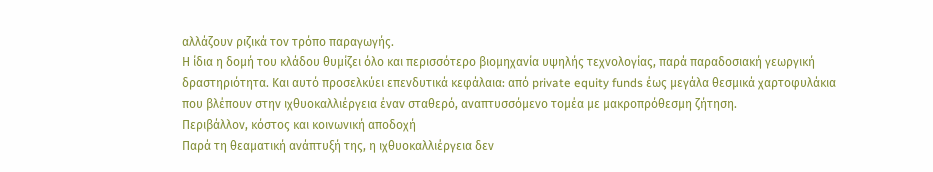αλλάζουν ριζικά τον τρόπο παραγωγής.
Η ίδια η δομή του κλάδου θυμίζει όλο και περισσότερο βιομηχανία υψηλής τεχνολογίας, παρά παραδοσιακή γεωργική δραστηριότητα. Και αυτό προσελκύει επενδυτικά κεφάλαια: από private equity funds έως μεγάλα θεσμικά χαρτοφυλάκια που βλέπουν στην ιχθυοκαλλιέργεια έναν σταθερό, αναπτυσσόμενο τομέα με μακροπρόθεσμη ζήτηση.
Περιβάλλον, κόστος και κοινωνική αποδοχή
Παρά τη θεαματική ανάπτυξή της, η ιχθυοκαλλιέργεια δεν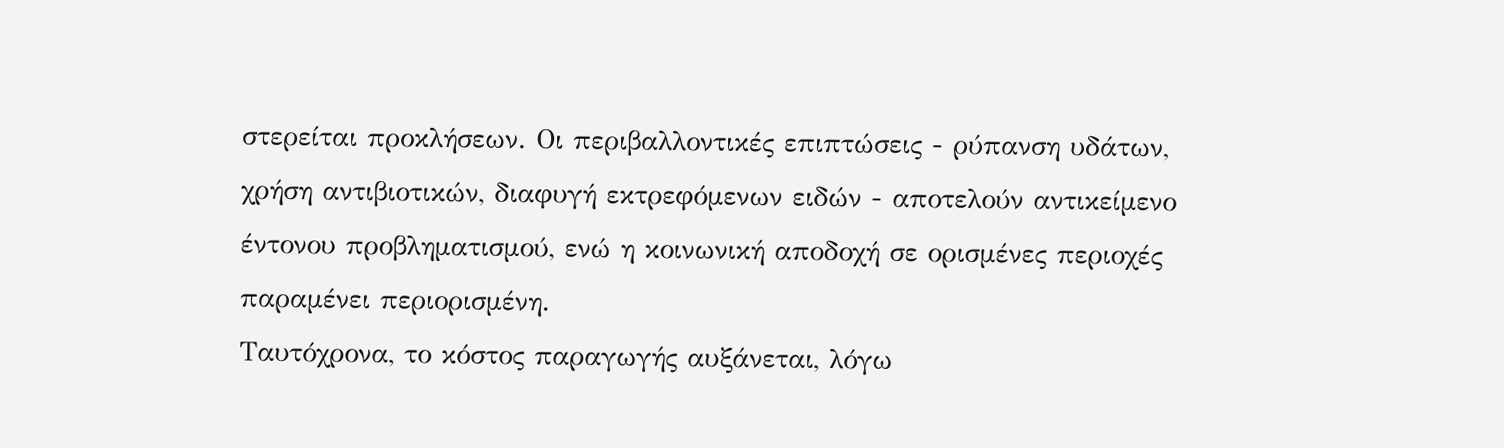στερείται προκλήσεων. Οι περιβαλλοντικές επιπτώσεις - ρύπανση υδάτων, χρήση αντιβιοτικών, διαφυγή εκτρεφόμενων ειδών - αποτελούν αντικείμενο έντονου προβληματισμού, ενώ η κοινωνική αποδοχή σε ορισμένες περιοχές παραμένει περιορισμένη.
Ταυτόχρονα, το κόστος παραγωγής αυξάνεται, λόγω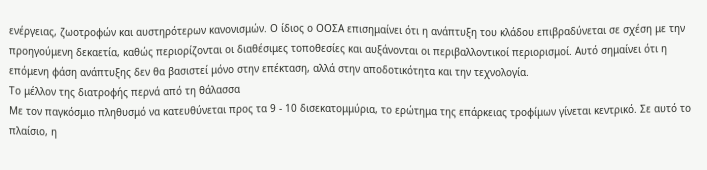ενέργειας, ζωοτροφών και αυστηρότερων κανονισμών. Ο ίδιος ο ΟΟΣΑ επισημαίνει ότι η ανάπτυξη του κλάδου επιβραδύνεται σε σχέση με την προηγούμενη δεκαετία, καθώς περιορίζονται οι διαθέσιμες τοποθεσίες και αυξάνονται οι περιβαλλοντικοί περιορισμοί. Αυτό σημαίνει ότι η επόμενη φάση ανάπτυξης δεν θα βασιστεί μόνο στην επέκταση, αλλά στην αποδοτικότητα και την τεχνολογία.
Το μέλλον της διατροφής περνά από τη θάλασσα
Με τον παγκόσμιο πληθυσμό να κατευθύνεται προς τα 9 - 10 δισεκατομμύρια, το ερώτημα της επάρκειας τροφίμων γίνεται κεντρικό. Σε αυτό το πλαίσιο, η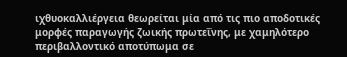ιχθυοκαλλιέργεια θεωρείται μία από τις πιο αποδοτικές μορφές παραγωγής ζωικής πρωτεΐνης, με χαμηλότερο περιβαλλοντικό αποτύπωμα σε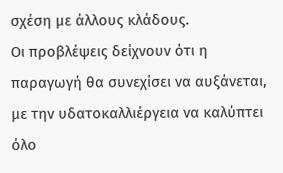σχέση με άλλους κλάδους.
Οι προβλέψεις δείχνουν ότι η παραγωγή θα συνεχίσει να αυξάνεται, με την υδατοκαλλιέργεια να καλύπτει όλο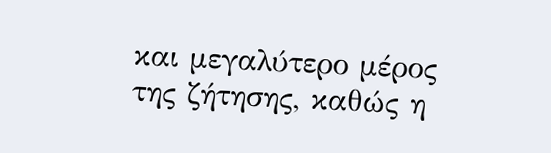και μεγαλύτερο μέρος της ζήτησης, καθώς η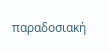παραδοσιακή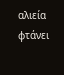αλιεία φτάνει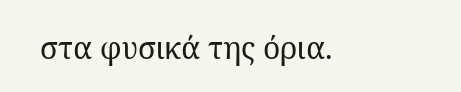στα φυσικά της όρια.